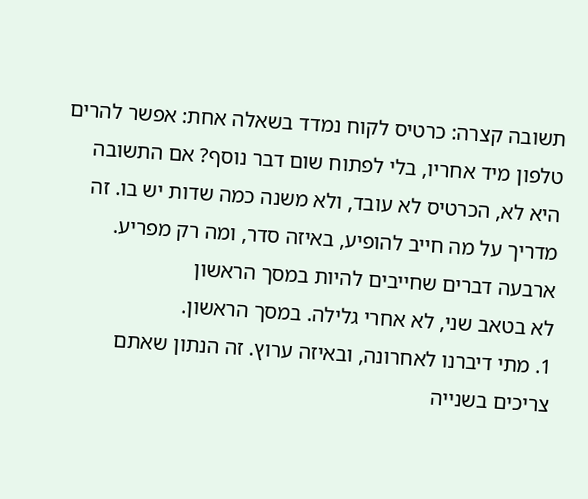תשובה קצרה: כרטיס לקוח נמדד בשאלה אחת: אפשר להרים טלפון מיד אחריו, בלי לפתוח שום דבר נוסף? אם התשובה היא לא, הכרטיס לא עובד, ולא משנה כמה שדות יש בו. זה מדריך על מה חייב להופיע, באיזה סדר, ומה רק מפריע.
ארבעה דברים שחייבים להיות במסך הראשון
לא בטאב שני, לא אחרי גלילה. במסך הראשון.
1. מתי דיברנו לאחרונה, ובאיזה ערוץ. זה הנתון שאתם צריכים בשנייה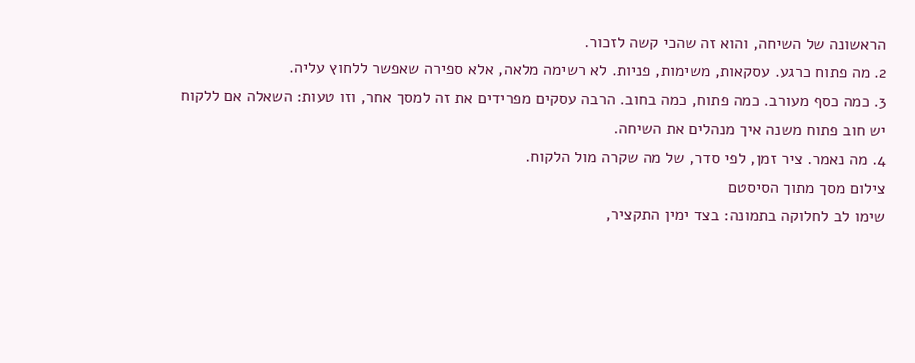הראשונה של השיחה, והוא זה שהכי קשה לזכור.
2. מה פתוח כרגע. עסקאות, משימות, פניות. לא רשימה מלאה, אלא ספירה שאפשר ללחוץ עליה.
3. כמה כסף מעורב. כמה פתוח, כמה בחוב. הרבה עסקים מפרידים את זה למסך אחר, וזו טעות: השאלה אם ללקוח יש חוב פתוח משנה איך מנהלים את השיחה.
4. מה נאמר. ציר זמן, לפי סדר, של מה שקרה מול הלקוח.
צילום מסך מתוך הסיסטם
שימו לב לחלוקה בתמונה: בצד ימין התקציר,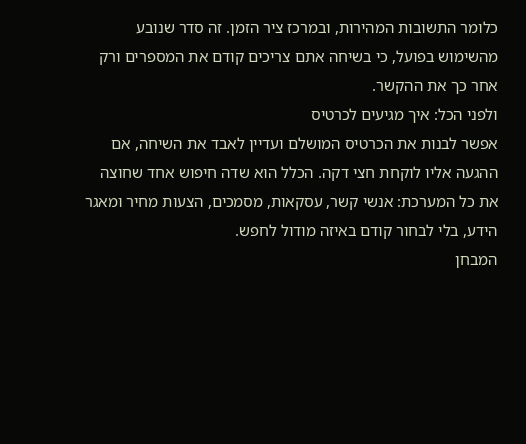כלומר התשובות המהירות, ובמרכז ציר הזמן. זה סדר שנובע מהשימוש בפועל, כי בשיחה אתם צריכים קודם את המספרים ורק אחר כך את ההקשר.
ולפני הכל: איך מגיעים לכרטיס
אפשר לבנות את הכרטיס המושלם ועדיין לאבד את השיחה, אם ההגעה אליו לוקחת חצי דקה. הכלל הוא שדה חיפוש אחד שחוצה את כל המערכת: אנשי קשר, עסקאות, מסמכים, הצעות מחיר ומאגר הידע, בלי לבחור קודם באיזה מודול לחפש.
המבחן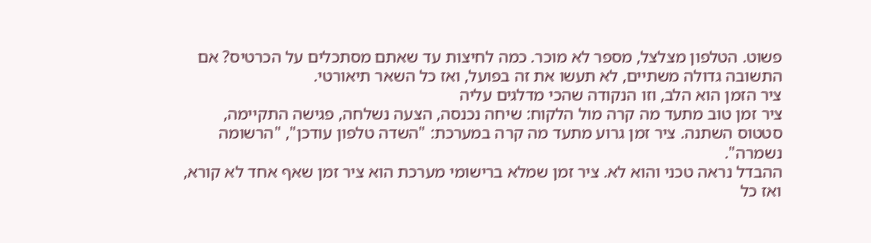פשוט. הטלפון מצלצל, מספר לא מוכר. כמה לחיצות עד שאתם מסתכלים על הכרטיס? אם התשובה גדולה משתיים, לא תעשו את זה בפועל, ואז כל השאר תיאורטי.
ציר הזמן הוא הלב, וזו הנקודה שהכי מדלגים עליה
ציר זמן טוב מתעד מה קרה מול הלקוח: שיחה נכנסה, הצעה נשלחה, פגישה התקיימה, סטטוס השתנה. ציר זמן גרוע מתעד מה קרה במערכת: "השדה טלפון עודכן", "הרשומה נשמרה".
ההבדל נראה טכני והוא לא. ציר זמן שמלא ברישומי מערכת הוא ציר זמן שאף אחד לא קורא, ואז כל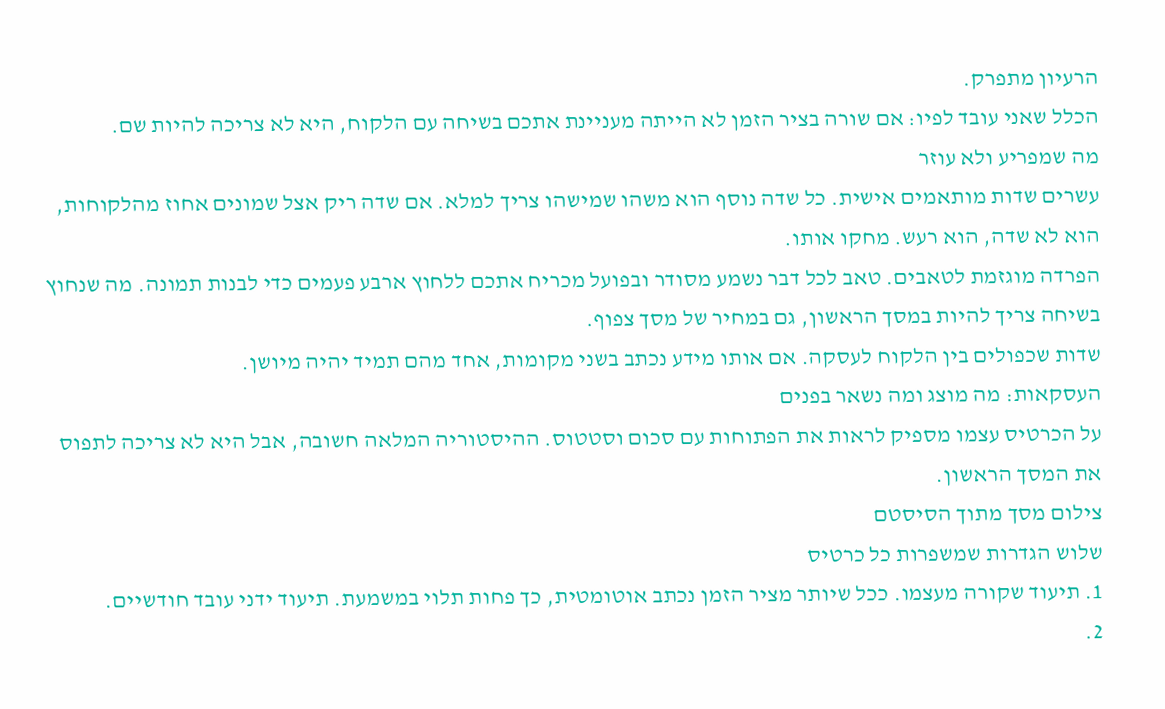הרעיון מתפרק.
הכלל שאני עובד לפיו: אם שורה בציר הזמן לא הייתה מעניינת אתכם בשיחה עם הלקוח, היא לא צריכה להיות שם.
מה שמפריע ולא עוזר
עשרים שדות מותאמים אישית. כל שדה נוסף הוא משהו שמישהו צריך למלא. אם שדה ריק אצל שמונים אחוז מהלקוחות, הוא לא שדה, הוא רעש. מחקו אותו.
הפרדה מוגזמת לטאבים. טאב לכל דבר נשמע מסודר ובפועל מכריח אתכם ללחוץ ארבע פעמים כדי לבנות תמונה. מה שנחוץ בשיחה צריך להיות במסך הראשון, גם במחיר של מסך צפוף.
שדות שכפולים בין הלקוח לעסקה. אם אותו מידע נכתב בשני מקומות, אחד מהם תמיד יהיה מיושן.
העסקאות: מה מוצג ומה נשאר בפנים
על הכרטיס עצמו מספיק לראות את הפתוחות עם סכום וסטטוס. ההיסטוריה המלאה חשובה, אבל היא לא צריכה לתפוס את המסך הראשון.
צילום מסך מתוך הסיסטם
שלוש הגדרות שמשפרות כל כרטיס
1. תיעוד שקורה מעצמו. ככל שיותר מציר הזמן נכתב אוטומטית, כך פחות תלוי במשמעת. תיעוד ידני עובד חודשיים.
2.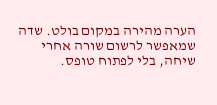הערה מהירה במקום בולט. שדה שמאפשר לרשום שורה אחרי שיחה, בלי לפתוח טופס.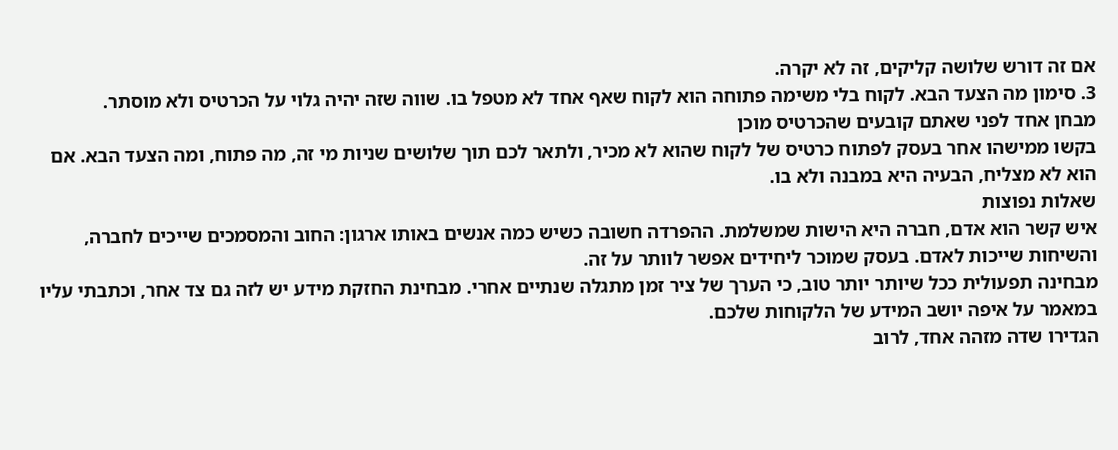אם זה דורש שלושה קליקים, זה לא יקרה.
3. סימון מה הצעד הבא. לקוח בלי משימה פתוחה הוא לקוח שאף אחד לא מטפל בו. שווה שזה יהיה גלוי על הכרטיס ולא מוסתר.
מבחן אחד לפני שאתם קובעים שהכרטיס מוכן
בקשו ממישהו אחר בעסק לפתוח כרטיס של לקוח שהוא לא מכיר, ולתאר לכם תוך שלושים שניות מי זה, מה פתוח, ומה הצעד הבא. אם הוא לא מצליח, הבעיה היא במבנה ולא בו.
שאלות נפוצות
איש קשר הוא אדם, חברה היא הישות שמשלמת. ההפרדה חשובה כשיש כמה אנשים באותו ארגון: החוב והמסמכים שייכים לחברה, והשיחות שייכות לאדם. בעסק שמוכר ליחידים אפשר לוותר על זה.
מבחינה תפעולית ככל שיותר יותר טוב, כי הערך של ציר זמן מתגלה שנתיים אחרי. מבחינת החזקת מידע יש לזה גם צד אחר, וכתבתי עליו במאמר על איפה יושב המידע של הלקוחות שלכם.
הגדירו שדה מזהה אחד, לרוב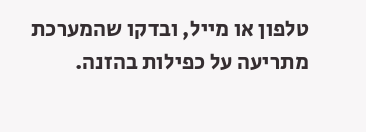טלפון או מייל, ובדקו שהמערכת מתריעה על כפילות בהזנה.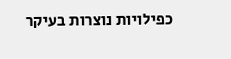כפילויות נוצרות בעיקר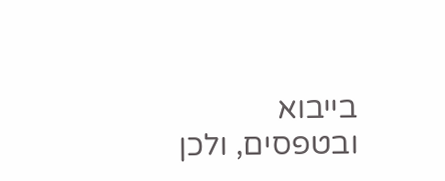בייבוא ובטפסים, ולכן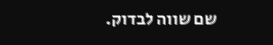שם שווה לבדוק.